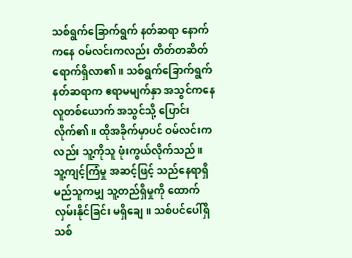သစ်ရွက်ခြောက်ရွက် နတ်ဆရာ နောက်ကနေ ဝမ်လင်းကလည်း တိတ်တဆိတ် ရောက်ရှိလာ၏။ သစ်ရွက်ခြောက်ရွက် နတ်ဆရာက ဧရာမမျက်နှာ အသွင်ကနေ လူတစ်ယောက် အသွင်သို့ ပြောင်းလိုက်၏။ ထိုအခိုက်မှာပင် ဝမ်လင်းကလည်း သူ့ကိုသူ ဖုံးကွယ်လိုက်သည်။
သူ့ကျင့်ကြံမှု အဆင့်ဖြင့် သည်နေရာရှိ မည်သူကမျှ သူ့တည်ရှိမှုကို ထောက်လှမ်းနိုင်ခြင်း မရှိချေ။ သစ်ပင်ပေါ်ရှိ သစ်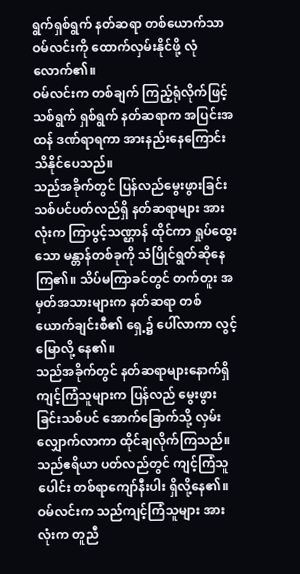ရွက်ရှစ်ရွက် နတ်ဆရာ တစ်ယောက်သာ ဝမ်လင်းကို ထောက်လှမ်းနိုင်ဖို့ လုံလောက်၏။
ဝမ်လင်းက တစ်ချက် ကြည့်ရုံလိုက်ဖြင့် သစ်ရွက် ရှစ်ရွက် နတ်ဆရာက အပြင်းအထန် ဒဏ်ရာရကာ အားနည်းနေကြောင်း သိနိုင်ပေသည်။
သည်အခိုက်တွင် ပြန်လည်မွေးဖွားခြင်း သစ်ပင်ပတ်လည်ရှိ နတ်ဆရာများ အားလုံးက ကြာပွင့်သဏ္ဌာန် ထိုင်ကာ ရှုပ်ထွေးသော မန္တာန်တစ်ခုကို သံပြိုင်ရွတ်ဆိုနေကြ၏။ သိပ်မကြာခင်တွင် တက်တူး အမှတ်အသားများက နတ်ဆရာ တစ်ယောက်ချင်းစီ၏ ရှေ့၌ ပေါ်လာကာ လွင့်မြောလို့ နေ၏။
သည်အခိုက်တွင် နတ်ဆရာများနောက်ရှိ ကျင့်ကြံသူများက ပြန်လည် မွေးဖွားခြင်းသစ်ပင် အောက်ခြောက်သို့ လှမ်းလျှောက်လာကာ ထိုင်ချလိုက်ကြသည်။ သည်ဧရိယာ ပတ်လည်တွင် ကျင့်ကြံသူပေါင်း တစ်ရာကျော်နီးပါး ရှိလို့နေ၏။
ဝမ်လင်းက သည်ကျင့်ကြံသူများ အားလုံးက တူညီ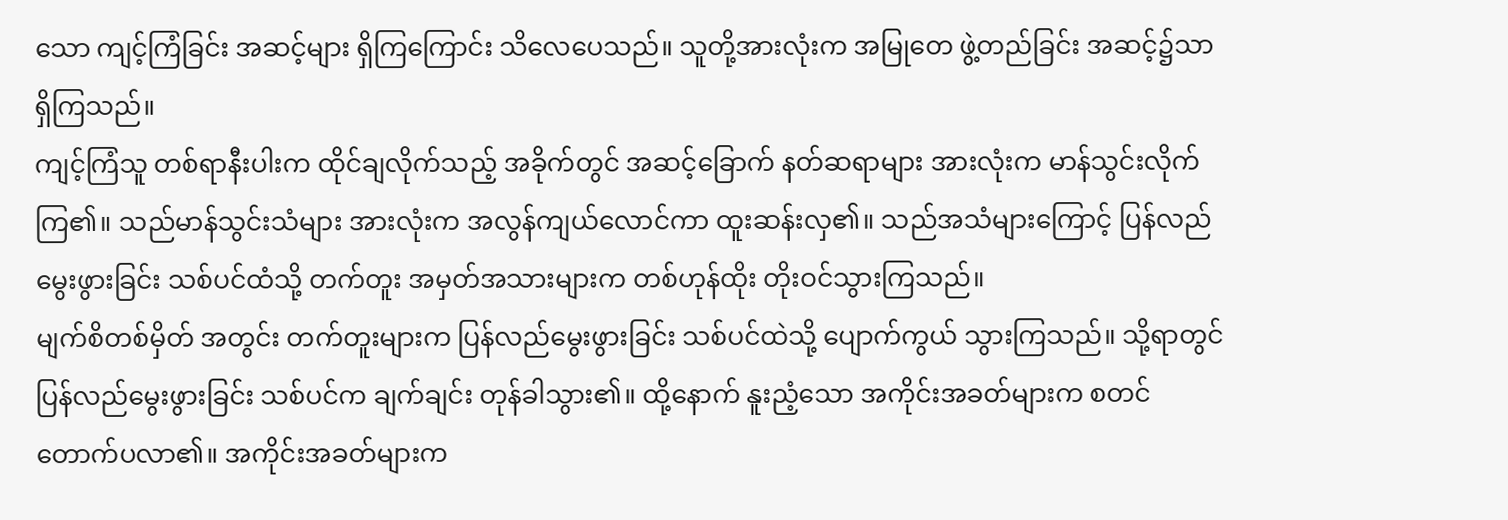သော ကျင့်ကြံခြင်း အဆင့်များ ရှိကြကြောင်း သိလေပေသည်။ သူတို့အားလုံးက အမြုတေ ဖွဲ့တည်ခြင်း အဆင့်၌သာ ရှိကြသည်။
ကျင့်ကြံသူ တစ်ရာနီးပါးက ထိုင်ချလိုက်သည့် အခိုက်တွင် အဆင့်ခြောက် နတ်ဆရာများ အားလုံးက မာန်သွင်းလိုက်ကြ၏။ သည်မာန်သွင်းသံများ အားလုံးက အလွန်ကျယ်လောင်ကာ ထူးဆန်းလှ၏။ သည်အသံများကြောင့် ပြန်လည် မွေးဖွားခြင်း သစ်ပင်ထံသို့ တက်တူး အမှတ်အသားများက တစ်ဟုန်ထိုး တိုးဝင်သွားကြသည်။
မျက်စိတစ်မှိတ် အတွင်း တက်တူးများက ပြန်လည်မွေးဖွားခြင်း သစ်ပင်ထဲသို့ ပျောက်ကွယ် သွားကြသည်။ သို့ရာတွင် ပြန်လည်မွေးဖွားခြင်း သစ်ပင်က ချက်ချင်း တုန်ခါသွား၏။ ထို့နောက် နူးညံ့သော အကိုင်းအခတ်များက စတင် တောက်ပလာ၏။ အကိုင်းအခတ်များက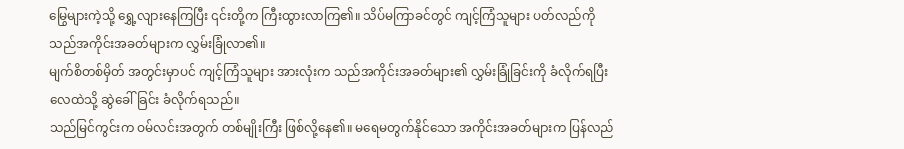မြွေများကဲ့သို့ ရွှေ့လျားနေကြပြီး ၎င်းတို့က ကြီးထွားလာကြ၏။ သိပ်မကြာခင်တွင် ကျင့်ကြံသူများ ပတ်လည်ကို သည်အကိုင်းအခတ်များက လွှမ်းခြုံလာ၏။
မျက်စိတစ်မှိတ် အတွင်းမှာပင် ကျင့်ကြံသူများ အားလုံးက သည်အကိုင်းအခတ်များ၏ လွှမ်းခြုံခြင်းကို ခံလိုက်ရပြီး လေထဲသို့ ဆွဲခေါ်ခြင်း ခံလိုက်ရသည်။
သည်မြင်ကွင်းက ဝမ်လင်းအတွက် တစ်မျိုးကြီး ဖြစ်လို့နေ၏။ မရေမတွက်နိုင်သော အကိုင်းအခတ်များက ပြန်လည်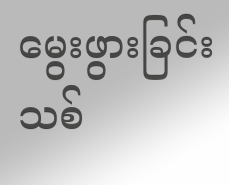မွေးဖွားခြင်း သစ်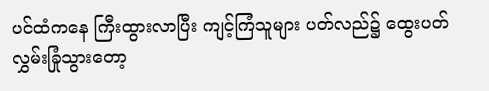ပင်ထံကနေ ကြီးထွားလာပြီး ကျင့်ကြံသူများ ပတ်လည်၌ ထွေးပတ် လွှမ်းခြုံသွားတော့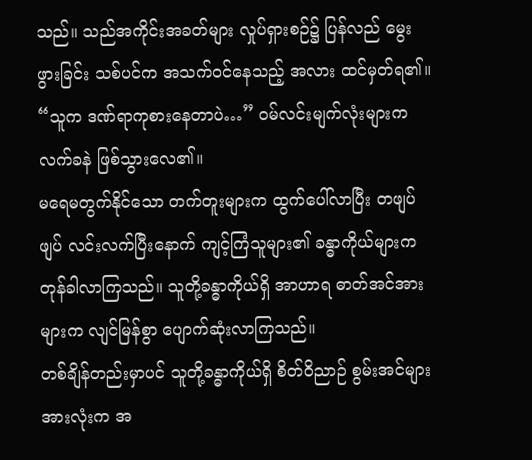သည်။ သည်အကိုင်းအခတ်များ လှုပ်ရှားစဉ်၌ ပြန်လည် မွေးဖွားခြင်း သစ်ပင်က အသက်ဝင်နေသည့် အလား ထင်မှတ်ရ၏။
“သူက ဒဏ်ရာကုစားနေတာပဲ…” ဝမ်လင်းမျက်လုံးများက လက်ခနဲ ဖြစ်သွားလေ၏။
မရေမတွက်နိုင်သော တက်တူးများက ထွက်ပေါ်လာပြီး တဖျပ်ဖျပ် လင်းလက်ပြီးနောက် ကျင့်ကြံသူများ၏ ခန္ဓာကိုယ်များက တုန်ခါလာကြသည်။ သူတို့ခန္ဓာကိုယ်ရှိ အာဟာရ ဓာတ်အင်အားများက လျင်မြန်စွာ ပျောက်ဆုံးလာကြသည်။
တစ်ချိန်တည်းမှာပင် သူတို့ခန္ဓာကိုယ်ရှိ စိတ်ဝိညာဉ် စွမ်းအင်များ အားလုံးက အ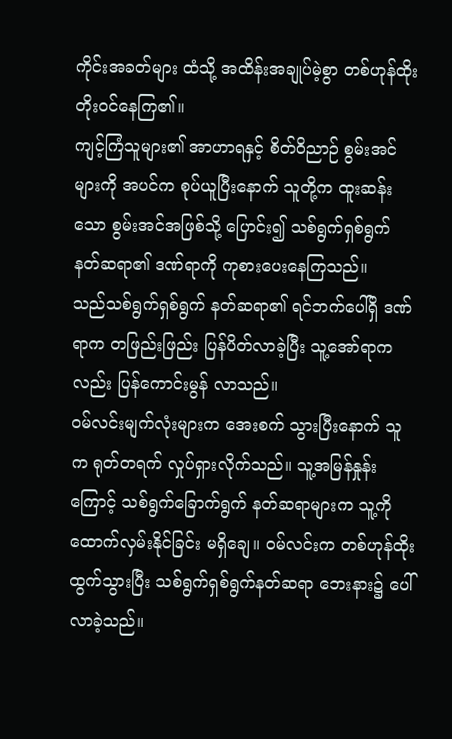ကိုင်းအခတ်များ ထံသို့ အထိန်းအချုပ်မဲ့စွာ တစ်ဟုန်ထိုး တိုးဝင်နေကြ၏။
ကျင့်ကြံသူများ၏ အာဟာရနှင့် စိတ်ဝိညာဉ် စွမ်းအင်များကို အပင်က စုပ်ယူပြီးနောက် သူတို့က ထူးဆန်းသော စွမ်းအင်အဖြစ်သို့ ပြောင်း၍ သစ်ရွက်ရှစ်ရွက် နတ်ဆရာ၏ ဒဏ်ရာကို ကုစားပေးနေကြသည်။
သည်သစ်ရွက်ရှစ်ရွက် နတ်ဆရာ၏ ရင်ဘက်ပေါ်ရှိ ဒဏ်ရာက တဖြည်းဖြည်း ပြန်ပိတ်လာခဲ့ပြီး သူ့အော်ရာကလည်း ပြန်ကောင်းမွန် လာသည်။
ဝမ်လင်းမျက်လုံးများက အေးစက် သွားပြီးနောက် သူက ရုတ်တရက် လှုပ်ရှားလိုက်သည်။ သူ့အမြန်နှုန်းကြောင့် သစ်ရွက်ခြောက်ရွက် နတ်ဆရာများက သူ့ကို ထောက်လှမ်းနိုင်ခြင်း မရှိချေ။ ဝမ်လင်းက တစ်ဟုန်ထိုး ထွက်သွားပြီး သစ်ရွက်ရှစ်ရွက်နတ်ဆရာ ဘေးနား၌ ပေါ်လာခဲ့သည်။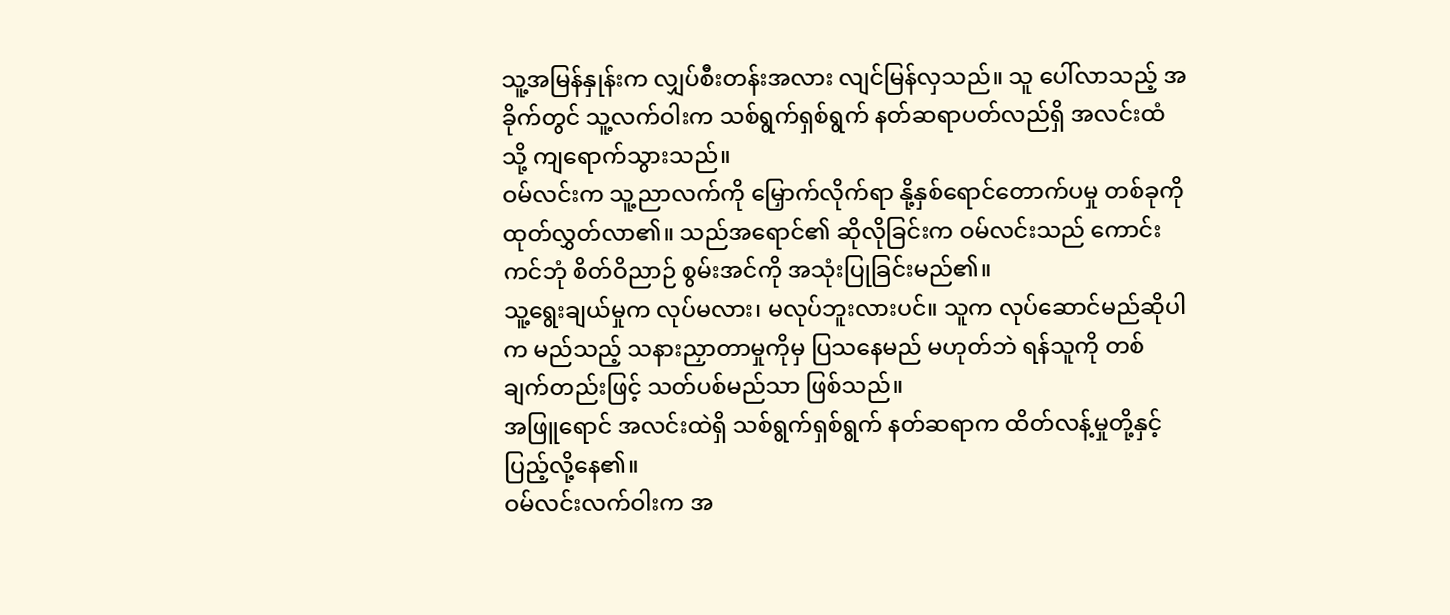သူ့အမြန်နှုန်းက လျှပ်စီးတန်းအလား လျင်မြန်လှသည်။ သူ ပေါ်လာသည့် အခိုက်တွင် သူ့လက်ဝါးက သစ်ရွက်ရှစ်ရွက် နတ်ဆရာပတ်လည်ရှိ အလင်းထံသို့ ကျရောက်သွားသည်။
ဝမ်လင်းက သူ့ညာလက်ကို မြှောက်လိုက်ရာ နို့နှစ်ရောင်တောက်ပမှု တစ်ခုကို ထုတ်လွှတ်လာ၏။ သည်အရောင်၏ ဆိုလိုခြင်းက ဝမ်လင်းသည် ကောင်းကင်ဘုံ စိတ်ဝိညာဉ် စွမ်းအင်ကို အသုံးပြုခြင်းမည်၏။
သူ့ရွေးချယ်မှုက လုပ်မလား၊ မလုပ်ဘူးလားပင်။ သူက လုပ်ဆောင်မည်ဆိုပါက မည်သည့် သနားညှာတာမှုကိုမှ ပြသနေမည် မဟုတ်ဘဲ ရန်သူကို တစ်ချက်တည်းဖြင့် သတ်ပစ်မည်သာ ဖြစ်သည်။
အဖြူရောင် အလင်းထဲရှိ သစ်ရွက်ရှစ်ရွက် နတ်ဆရာက ထိတ်လန့်မှုတို့နှင့် ပြည့်လို့နေ၏။
ဝမ်လင်းလက်ဝါးက အ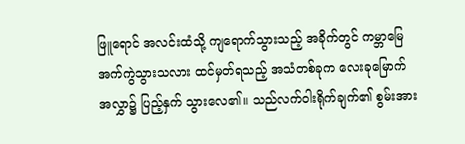ဖြူရောင် အလင်းထံသို့ ကျရောက်သွားသည့် အခိုက်တွင် ကမ္ဘာမြေ အက်ကွဲသွားသလား ထင်မှတ်ရသည့် အသံတစ်ခုက လေးခုမြောက်အလွှာ၌ ပြည့်နှက် သွားလေ၏။ သည်လက်ဝါးရိုက်ချက်၏ စွမ်းအား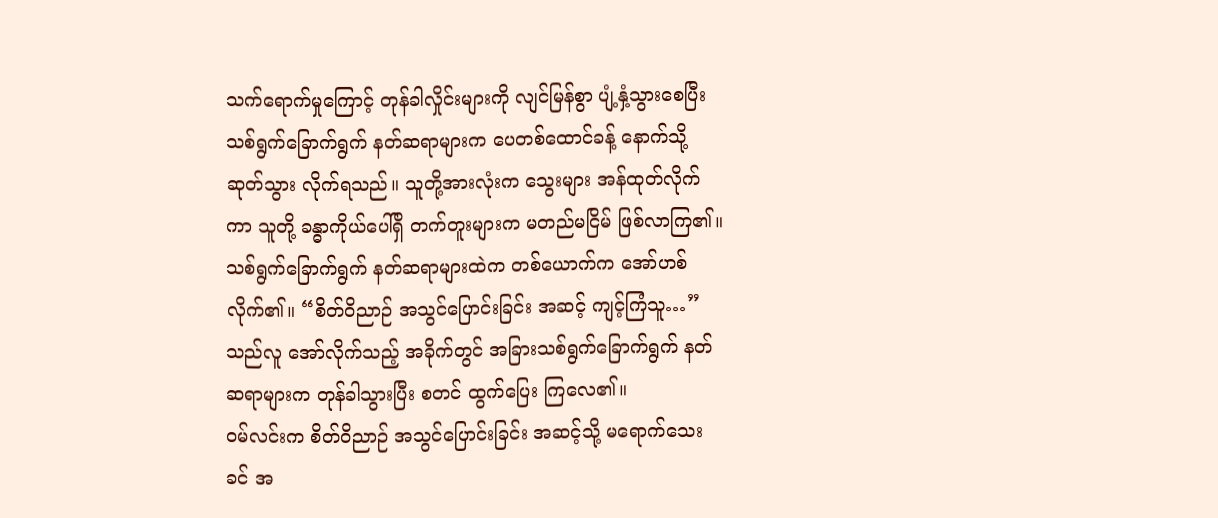သက်ရောက်မှုကြောင့် တုန်ခါလှိုင်းများကို လျင်မြန်စွာ ပျံ့နှံ့သွားစေပြီး သစ်ရွက်ခြောက်ရွက် နတ်ဆရာများက ပေတစ်ထောင်ခန့် နောက်သို့ ဆုတ်သွား လိုက်ရသည်။ သူတို့အားလုံးက သွေးများ အန်ထုတ်လိုက်ကာ သူတို့ ခန္ဓာကိုယ်ပေါ်ရှိ တက်တူးများက မတည်မငြိမ် ဖြစ်လာကြ၏။
သစ်ရွက်ခြောက်ရွက် နတ်ဆရာများထဲက တစ်ယောက်က အော်ဟစ်လိုက်၏။ “စိတ်ဝိညာဉ် အသွင်ပြောင်းခြင်း အဆင့် ကျင့်ကြံသူ…”
သည်လူ အော်လိုက်သည့် အခိုက်တွင် အခြားသစ်ရွက်ခြောက်ရွက် နတ်ဆရာများက တုန်ခါသွားပြီး စတင် ထွက်ပြေး ကြလေ၏။
ဝမ်လင်းက စိတ်ဝိညာဉ် အသွင်ပြောင်းခြင်း အဆင့်သို့ မရောက်သေးခင် အ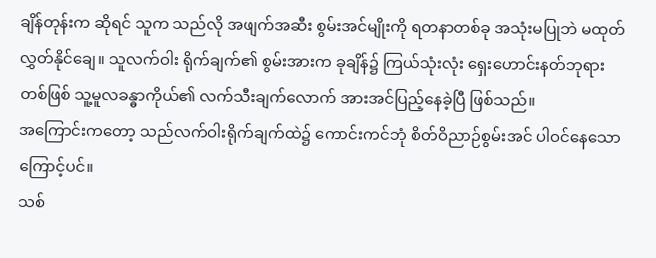ချိန်တုန်းက ဆိုရင် သူက သည်လို အဖျက်အဆီး စွမ်းအင်မျိုးကို ရတနာတစ်ခု အသုံးမပြုဘဲ မထုတ်လွှတ်နိုင်ချေ။ သူလက်ဝါး ရိုက်ချက်၏ စွမ်းအားက ခုချိန်၌ ကြယ်သုံးလုံး ရှေးဟောင်းနတ်ဘုရား တစ်ဖြစ် သူ့မူလခန္ဓာကိုယ်၏ လက်သီးချက်လောက် အားအင်ပြည့်နေခဲ့ပြီ ဖြစ်သည်။
အကြောင်းကတော့ သည်လက်ဝါးရိုက်ချက်ထဲ၌ ကောင်းကင်ဘုံ စိတ်ဝိညာဉ်စွမ်းအင် ပါဝင်နေသောကြောင့်ပင်။
သစ်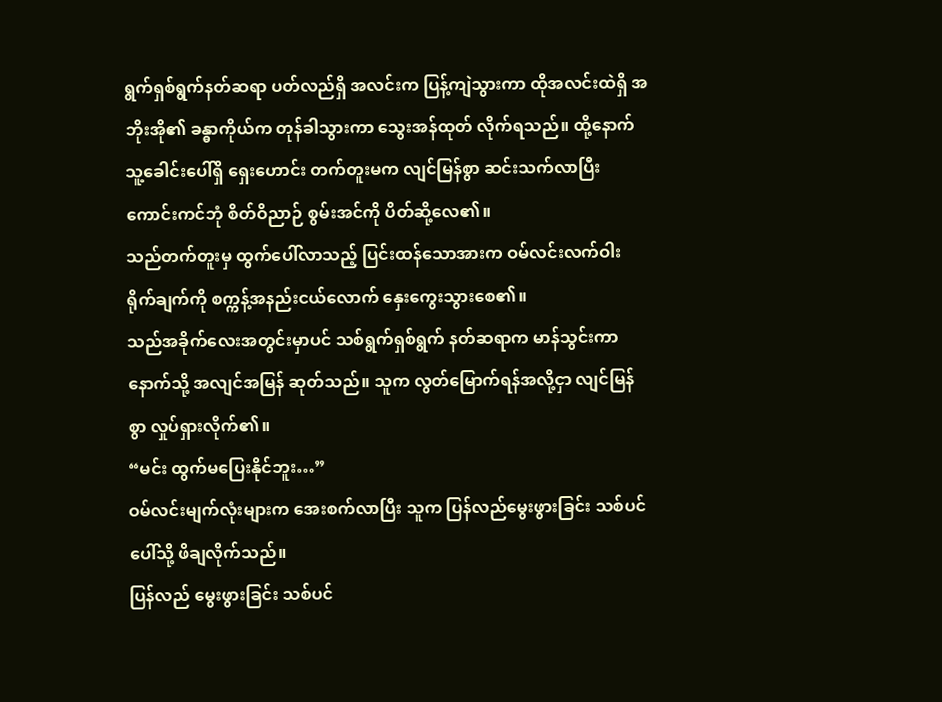ရွက်ရှစ်ရွက်နတ်ဆရာ ပတ်လည်ရှိ အလင်းက ပြန့်ကျဲသွားကာ ထိုအလင်းထဲရှိ အဘိုးအို၏ ခန္ဓာကိုယ်က တုန်ခါသွားကာ သွေးအန်ထုတ် လိုက်ရသည်။ ထို့နောက် သူ့ခေါင်းပေါ်ရှိ ရှေးဟောင်း တက်တူးမက လျင်မြန်စွာ ဆင်းသက်လာပြီး ကောင်းကင်ဘုံ စိတ်ဝိညာဉ် စွမ်းအင်ကို ပိတ်ဆို့လေ၏။
သည်တက်တူးမှ ထွက်ပေါ်လာသည့် ပြင်းထန်သောအားက ဝမ်လင်းလက်ဝါးရိုက်ချက်ကို စက္ကန့်အနည်းငယ်လောက် နှေးကွေးသွားစေ၏။
သည်အခိုက်လေးအတွင်းမှာပင် သစ်ရွက်ရှစ်ရွက် နတ်ဆရာက မာန်သွင်းကာ နောက်သို့ အလျင်အမြန် ဆုတ်သည်။ သူက လွတ်မြောက်ရန်အလို့ငှာ လျင်မြန်စွာ လှုပ်ရှားလိုက်၏။
“မင်း ထွက်မပြေးနိုင်ဘူး…”
ဝမ်လင်းမျက်လုံးများက အေးစက်လာပြီး သူက ပြန်လည်မွေးဖွားခြင်း သစ်ပင်ပေါ်သို့ ဖိချလိုက်သည်။
ပြန်လည် မွေးဖွားခြင်း သစ်ပင်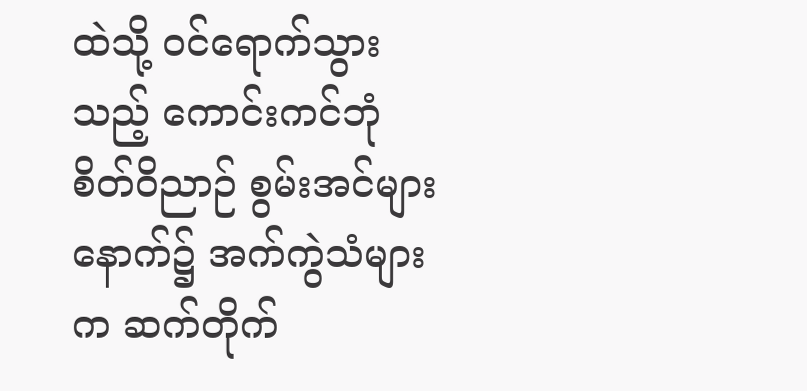ထဲသို့ ဝင်ရောက်သွားသည့် ကောင်းကင်ဘုံ စိတ်ဝိညာဉ် စွမ်းအင်များနောက်၌ အက်ကွဲသံများက ဆက်တိုက်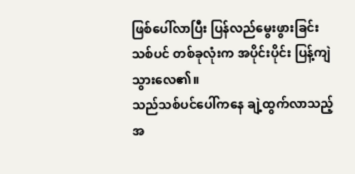ဖြစ်ပေါ်လာပြီး ပြန်လည်မွေးဖွားခြင်း သစ်ပင် တစ်ခုလုံးက အပိုင်းပိုင်း ပြန့်ကျဲ သွားလေ၏။
သည်သစ်ပင်ပေါ်ကနေ ချဲ့ထွက်လာသည့် အ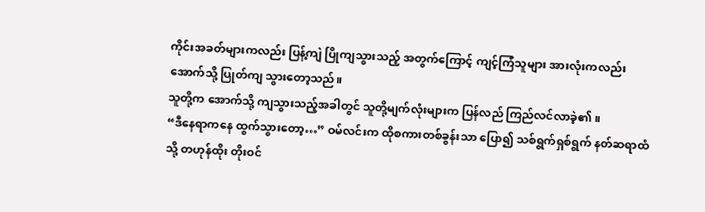ကိုင်းအခတ်များကလည်း ပြန့်ကျဲ ပြိုကျသွားသည့် အတွက်ကြောင့် ကျင့်ကြံသူများ အားလုံးကလည်း အောက်သို့ ပြုတ်ကျ သွားတော့သည်။
သူတို့က အောက်သို့ ကျသွားသည့်အခါတွင် သူတို့မျက်လုံးများက ပြန်လည် ကြည်လင်လာခဲ့၏။
“ဒီနေရာကနေ ထွက်သွားတော့…” ဝမ်လင်းက ထိုစကားတစ်ခွန်းသာ ပြော၍ သစ်ရွက်ရှစ်ရွက် နတ်ဆရာထံသို့ တဟုန်ထိုး တိုးဝင်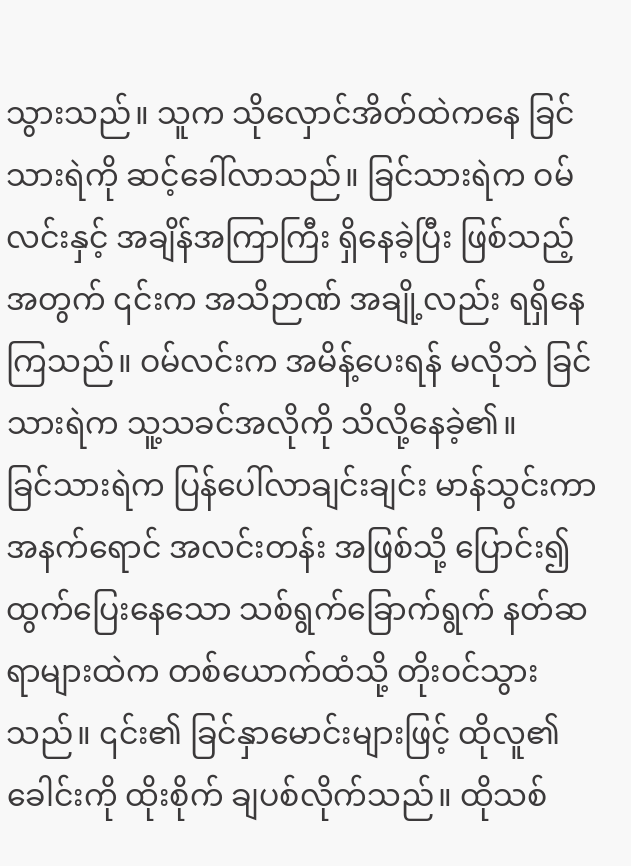သွားသည်။ သူက သိုလှောင်အိတ်ထဲကနေ ခြင်သားရဲကို ဆင့်ခေါ်လာသည်။ ခြင်သားရဲက ဝမ်လင်းနှင့် အချိန်အကြာကြီး ရှိနေခဲ့ပြီး ဖြစ်သည့်အတွက် ၎င်းက အသိဉာဏ် အချို့လည်း ရရှိနေကြသည်။ ဝမ်လင်းက အမိန့်ပေးရန် မလိုဘဲ ခြင်သားရဲက သူ့သခင်အလိုကို သိလို့နေခဲ့၏။
ခြင်သားရဲက ပြန်ပေါ်လာချင်းချင်း မာန်သွင်းကာ အနက်ရောင် အလင်းတန်း အဖြစ်သို့ ပြောင်း၍ ထွက်ပြေးနေသော သစ်ရွက်ခြောက်ရွက် နတ်ဆရာများထဲက တစ်ယောက်ထံသို့ တိုးဝင်သွားသည်။ ၎င်း၏ ခြင်နှာမောင်းများဖြင့် ထိုလူ၏ ခေါင်းကို ထိုးစိုက် ချပစ်လိုက်သည်။ ထိုသစ်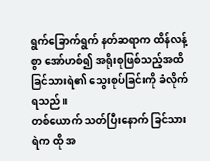ရွက်ခြောက်ရွက် နတ်ဆရာက ထိန်လန့်စွာ အော်ဟစ်၍ အရိုးစုဖြစ်သည့်အထိ ခြင်သားရဲ၏ သွေးစုပ်ခြင်းကို ခံလိုက်ရသည်။
တစ်ယောက် သတ်ပြီးနောက် ခြင်သားရဲက ထို အ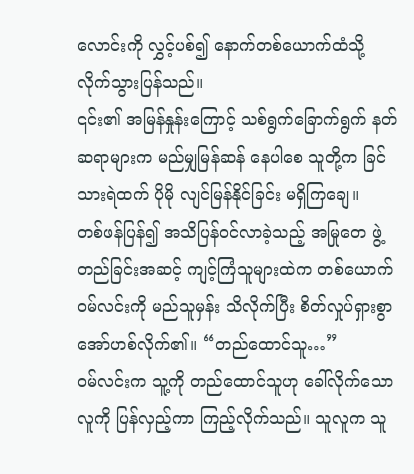လောင်းကို လွှင့်ပစ်၍ နောက်တစ်ယောက်ထံသို့ လိုက်သွားပြန်သည်။
၎င်း၏ အမြန်နှုန်းကြောင့် သစ်ရွက်ခြောက်ရွက် နတ်ဆရာများက မည်မျှမြန်ဆန် နေပါစေ သူတို့က ခြင်သားရဲထက် ပိုမို လျင်မြန်နိုင်ခြင်း မရှိကြချေ။
တစ်ဖန်ပြန်၍ အသိပြန်ဝင်လာခဲ့သည့် အမြုတေ ဖွဲ့တည်ခြင်းအဆင့် ကျင့်ကြံသူများထဲက တစ်ယောက် ဝမ်လင်းကို မည်သူမှန်း သိလိုက်ပြီး စိတ်လှုပ်ရှားစွာ အော်ဟစ်လိုက်၏။ “တည်ထောင်သူ…”
ဝမ်လင်းက သူ့ကို တည်ထောင်သူဟု ခေါ်လိုက်သော လူကို ပြန်လှည့်ကာ ကြည့်လိုက်သည်။ သူလူက သူ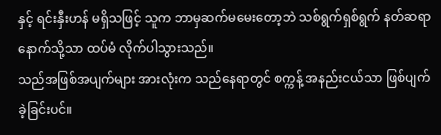နှင့် ရင်းနှီးဟန် မရှိသဖြင့် သူက ဘာမှဆက်မမေးတော့ဘဲ သစ်ရွက်ရှစ်ရွက် နတ်ဆရာ နောက်သို့သာ ထပ်မံ လိုက်ပါသွားသည်။
သည်အဖြစ်အပျက်များ အားလုံးက သည်နေရာတွင် စက္ကန့် အနည်းငယ်သာ ဖြစ်ပျက်ခဲ့ခြင်းပင်။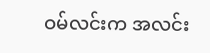ဝမ်လင်းက အလင်း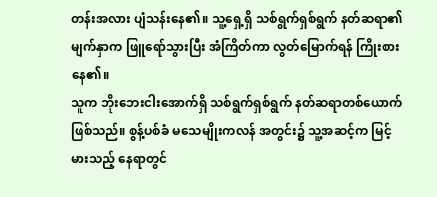တန်းအလား ပျံသန်းနေ၏။ သူ့ရှေ့ရှိ သစ်ရွက်ရှစ်ရွက် နတ်ဆရာ၏ မျက်နှာက ဖြူရော်သွားပြီး အံကြိတ်ကာ လွတ်မြောက်ရန် ကြိုးစားနေ၏။
သူက ဘိုးဘေးငါးအောက်ရှိ သစ်ရွက်ရှစ်ရွက် နတ်ဆရာတစ်ယောက် ဖြစ်သည်။ စွန့်ပစ်ခံ မသေမျိုးကလန် အတွင်း၌ သူ့အဆင့်က မြင့်မားသည့် နေရာတွင်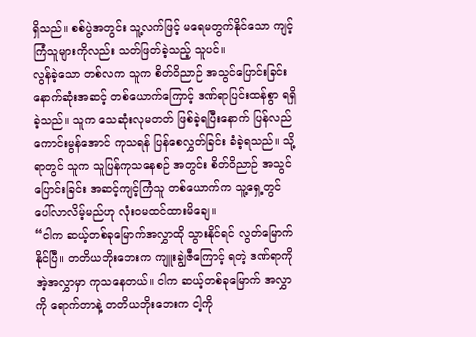ရှိသည်။ စစ်ပွဲအတွင်း သူ့လက်ဖြင့် မရေမတွက်နိုင်သော ကျင့်ကြံသူများကိုလည်း သတ်ဖြတ်ခဲ့သည့် သူပင်။
လွန်ခဲ့သော တစ်လက သူက စိတ်ဝိညာဉ် အသွင်ပြောင်းခြင်း နောက်ဆုံးအဆင့် တစ်ယောက်ကြောင့် ဒဏ်ရာပြင်းထန်စွာ ရရှိခဲ့သည်။ သူက သေဆုံးလုမတတ် ဖြစ်ခဲ့ရပြီးနောက် ပြန်လည် ကောင်းမွန်အောင် ကုသရန် ပြန်စေလွှတ်ခြင်း ခံခဲ့ရသည်။ သို့ရာတွင် သူက သူပြန်ကုသနေစဉ် အတွင်း စိတ်ဝိညာဉ် အသွင်ပြောင်းခြင်း အဆင့်ကျင့်ကြံသူ တစ်ယောက်က သူ့ရှေ့တွင် ပေါ်လာလိမ့်မည်ဟု လုံးဝမထင်ထားမိချေ။
“ငါက ဆယ့်တစ်ခုမြောက်အလွှာထို သွားနိုင်ရင် လွတ်မြောက်နိုင်ပြီ။ တတိယဘိုးဘေးက ကျူးချွဲဇီကြောင့် ရတဲ့ ဒဏ်ရာကို အဲ့အလွှာမှာ ကုသနေတယ်။ ငါက ဆယ့်တစ်ခုမြောက် အလွှာကို ရောက်တာနဲ့ တတိယဘိုးဘေးက ငါ့ကို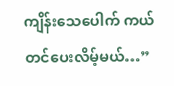ကျိန်းသေပေါက် ကယ်တင်ပေးလိမ့်မယ်…”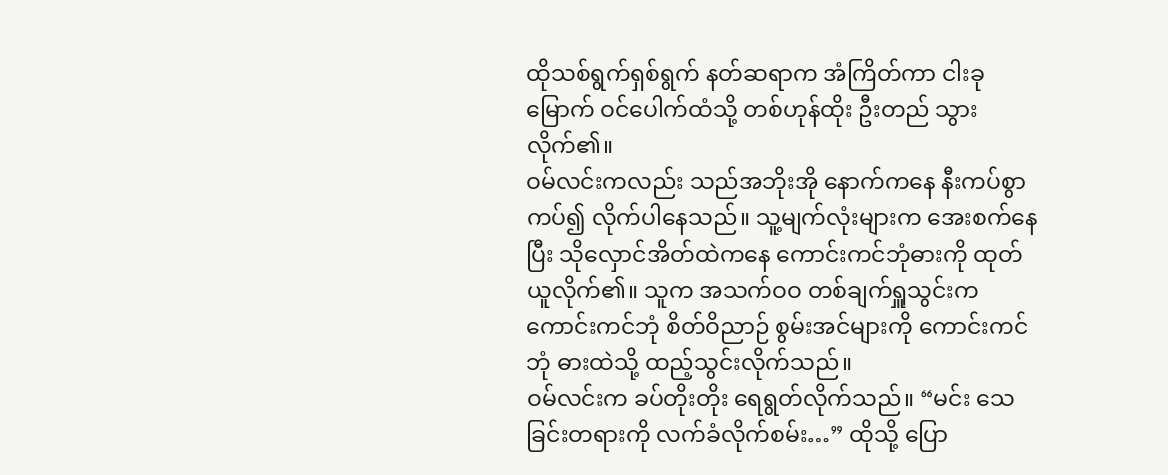ထိုသစ်ရွက်ရှစ်ရွက် နတ်ဆရာက အံကြိတ်ကာ ငါးခုမြောက် ဝင်ပေါက်ထံသို့ တစ်ဟုန်ထိုး ဦးတည် သွားလိုက်၏။
ဝမ်လင်းကလည်း သည်အဘိုးအို နောက်ကနေ နီးကပ်စွာကပ်၍ လိုက်ပါနေသည်။ သူ့မျက်လုံးများက အေးစက်နေပြီး သိုလှောင်အိတ်ထဲကနေ ကောင်းကင်ဘုံဓားကို ထုတ်ယူလိုက်၏။ သူက အသက်ဝဝ တစ်ချက်ရှူသွင်းက ကောင်းကင်ဘုံ စိတ်ဝိညာဉ် စွမ်းအင်များကို ကောင်းကင်ဘုံ ဓားထဲသို့ ထည့်သွင်းလိုက်သည်။
ဝမ်လင်းက ခပ်တိုးတိုး ရေရွတ်လိုက်သည်။ “မင်း သေခြင်းတရားကို လက်ခံလိုက်စမ်း…” ထိုသို့ ပြော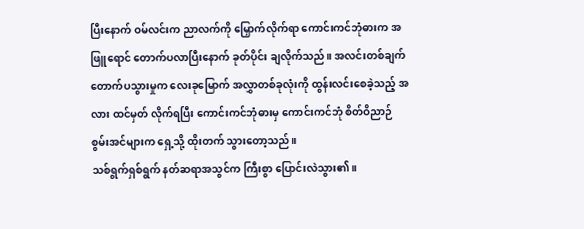ပြီးနောက် ဝမ်လင်းက ညာလက်ကို မြှောက်လိုက်ရာ ကောင်းကင်ဘုံဓားက အဖြူရောင် တောက်ပလာပြီးနောက် ခုတ်ပိုင်း ချလိုက်သည်။ အလင်းတစ်ချက် တောက်ပသွားမှုက လေးခုမြောက် အလွှာတစ်ခုလုံးကို ထွန်းလင်းစေခဲ့သည့် အလား ထင်မှတ် လိုက်ရပြီး ကောင်းကင်ဘုံဓားမှ ကောင်းကင်ဘုံ စိတ်ဝိညာဉ် စွမ်းအင်များက ရှေ့သို့ ထိုးတက် သွားတော့သည်။
သစ်ရွက်ရှစ်ရွက် နတ်ဆရာအသွင်က ကြီးစွာ ပြောင်းလဲသွား၏။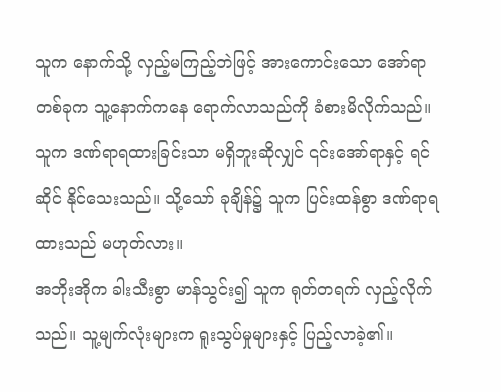သူက နောက်သို့ လှည့်မကြည့်ဘဲဖြင့် အားကောင်းသော အော်ရာတစ်ခုက သူ့နောက်ကနေ ရောက်လာသည်ကို ခံစားမိလိုက်သည်။ သူက ဒဏ်ရာရထားခြင်းသာ မရှိဘူးဆိုလျှင် ၎င်းအော်ရာနှင့် ရင်ဆိုင် နိုင်သေးသည်။ သို့သော် ခုချိန်၌ သူက ပြင်းထန်စွာ ဒဏ်ရာရထားသည် မဟုတ်လား။
အဘိုးအိုက ခါးသီးစွာ မာန်သွင်း၍ သူက ရုတ်တရက် လှည့်လိုက်သည်။ သူ့မျက်လုံးများက ရူးသွပ်မှုများနှင့် ပြည့်လာခဲ့၏။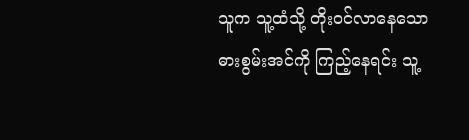သူက သူ့ထံသို့ တိုးဝင်လာနေသော ဓားစွမ်းအင်ကို ကြည့်နေရင်း သူ့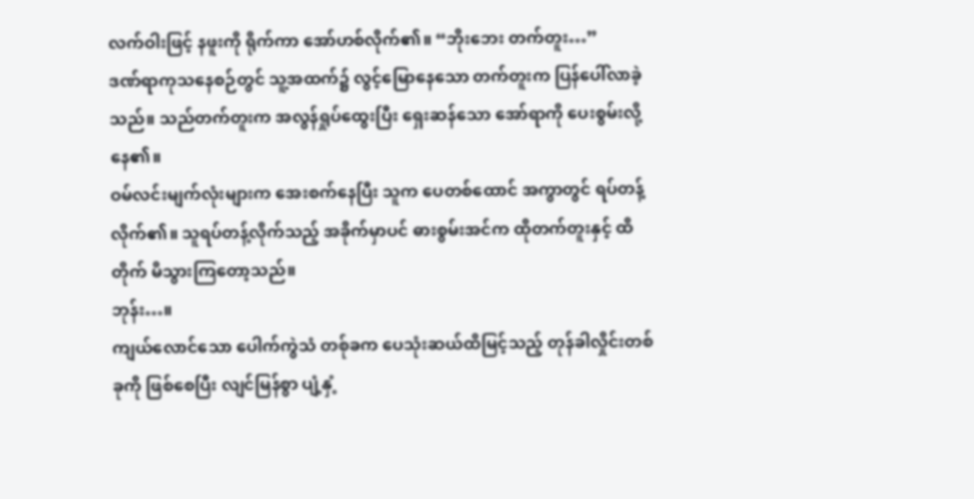လက်ဝါးဖြင့် နဖူးကို ရိုက်ကာ အော်ဟစ်လိုက်၏။ “ဘိုးဘေး တက်တူး…”
ဒဏ်ရာကုသနေစဉ်တွင် သူ့အထက်၌ လွင့်မြောနေသော တက်တူးက ပြန်ပေါ်လာခဲ့သည်။ သည်တက်တူးက အလွန်ရှုပ်ထွေးပြီး ရှေးဆန်သော အော်ရာကို ပေးစွမ်းလို့နေ၏။
ဝမ်လင်းမျက်လုံးများက အေးစက်နေပြီး သူက ပေတစ်ထောင် အကွာတွင် ရပ်တန့်လိုက်၏။ သူရပ်တန့်လိုက်သည့် အခိုက်မှာပင် ဓားစွမ်းအင်က ထိုတက်တူးနှင့် ထိတိုက် မိသွားကြတော့သည်။
ဘုန်း…။
ကျယ်လောင်သော ပေါက်ကွဲသံ တစ်ုခက ပေသုံးဆယ်ထိမြင့်သည့် တုန်ခါလှိုင်းတစ်ခုကို ဖြစ်စေပြီး လျင်မြန်စွာ ပျံ့နှံ့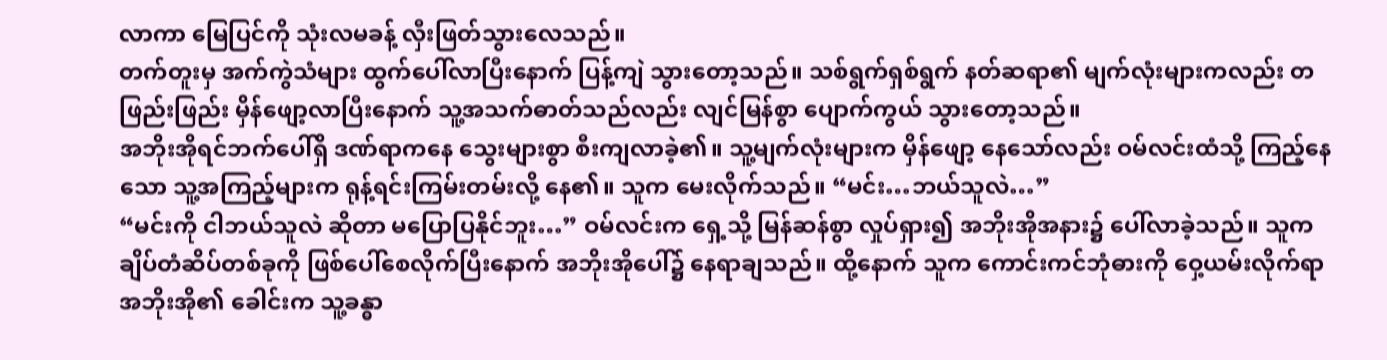လာကာ မြေပြင်ကို သုံးလမခန့် လှီးဖြတ်သွားလေသည်။
တက်တူးမှ အက်ကွဲသံများ ထွက်ပေါ်လာပြီးနောက် ပြန့်ကျဲ သွားတော့သည်။ သစ်ရွက်ရှစ်ရွက် နတ်ဆရာ၏ မျက်လုံးများကလည်း တဖြည်းဖြည်း မှိန်ဖျော့လာပြီးနောက် သူ့အသက်ဓာတ်သည်လည်း လျင်မြန်စွာ ပျောက်ကွယ် သွားတော့သည်။
အဘိုးအိုရင်ဘက်ပေါ်ရှိ ဒဏ်ရာကနေ သွေးများစွာ စီးကျလာခဲ့၏။ သူ့မျက်လုံးများက မှိန်ဖျော့ နေသော်လည်း ဝမ်လင်းထံသို့ ကြည့်နေသော သူ့အကြည့်များက ရုန့်ရင်းကြမ်းတမ်းလို့ နေ၏။ သူက မေးလိုက်သည်။ “မင်း…ဘယ်သူလဲ…”
“မင်းကို ငါဘယ်သူလဲ ဆိုတာ မပြောပြနိုင်ဘူး…” ဝမ်လင်းက ရှေ့သို့ မြန်ဆန်စွာ လှုပ်ရှား၍ အဘိုးအိုအနား၌ ပေါ်လာခဲ့သည်။ သူက ချိပ်တံဆိပ်တစ်ခုကို ဖြစ်ပေါ်စေလိုက်ပြီးနောက် အဘိုးအိုပေါ်၌ နေရာချသည်။ ထို့နောက် သူက ကောင်းကင်ဘုံဓားကို ဝှေ့ယမ်းလိုက်ရာ အဘိုးအို၏ ခေါင်းက သူ့ခန္ဓာ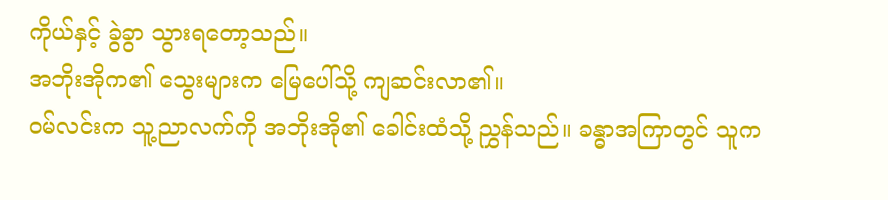ကိုယ်နှင့် ခွဲခွာ သွားရတော့သည်။
အဘိုးအိုက၏ သွေးများက မြေပေါ်သို့ ကျဆင်းလာ၏။
ဝမ်လင်းက သူ့ညာလက်ကို အဘိုးအို၏ ခေါင်းထံသို့ ညွှန်သည်။ ခန္ဓာအကြာတွင် သူက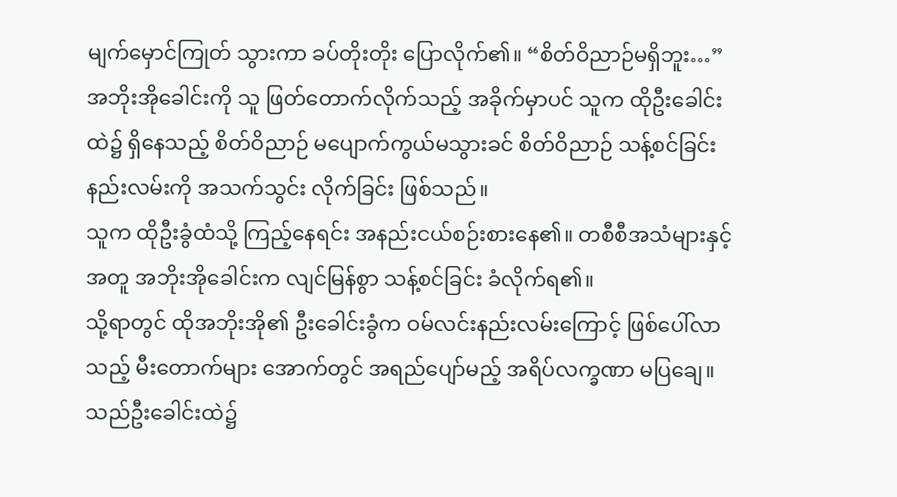မျက်မှောင်ကြုတ် သွားကာ ခပ်တိုးတိုး ပြောလိုက်၏။ “စိတ်ဝိညာဉ်မရှိဘူး…”
အဘိုးအိုခေါင်းကို သူ ဖြတ်တောက်လိုက်သည့် အခိုက်မှာပင် သူက ထိုဦးခေါင်းထဲ၌ ရှိနေသည့် စိတ်ဝိညာဉ် မပျောက်ကွယ်မသွားခင် စိတ်ဝိညာဉ် သန့်စင်ခြင်း နည်းလမ်းကို အသက်သွင်း လိုက်ခြင်း ဖြစ်သည်။
သူက ထိုဦးခွံထံသို့ ကြည့်နေရင်း အနည်းငယ်စဉ်းစားနေ၏။ တစီစီအသံများနှင့် အတူ အဘိုးအိုခေါင်းက လျင်မြန်စွာ သန့်စင်ခြင်း ခံလိုက်ရ၏။
သို့ရာတွင် ထိုအဘိုးအို၏ ဦးခေါင်းခွံက ဝမ်လင်းနည်းလမ်းကြောင့် ဖြစ်ပေါ်လာသည့် မီးတောက်များ အောက်တွင် အရည်ပျော်မည့် အရိပ်လက္ခဏာ မပြချေ။ သည်ဦးခေါင်းထဲ၌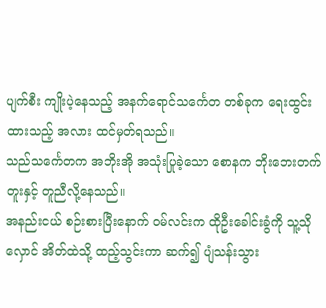ပျက်စီး ကျိုးပဲ့နေသည့် အနက်ရောင်သင်္ကေတ တစ်ခုက ရေးထွင်းထားသည့် အလား ထင်မှတ်ရသည်။
သည်သင်္ကေတက အဘိုးအို အသုံးပြုခဲ့သော စောနက ဘိုးဘေးတက်တူးနှင့် တူညီလို့နေသည်။
အနည်းငယ် စဉ်းစားပြီးနောက် ဝမ်လင်းက ထိုဦးခေါင်းခွံကို သူ့သိုလှောင် အိတ်ထဲသို့ ထည့်သွင်းကာ ဆက်၍ ပျံသန်းသွား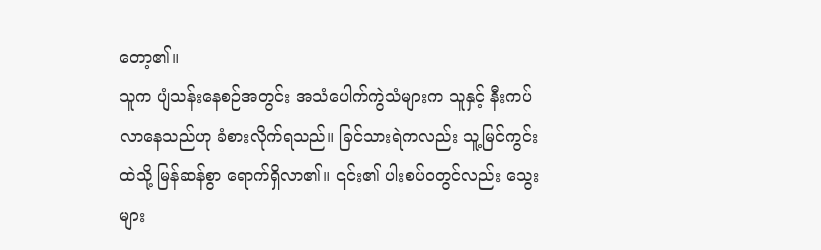တော့၏။
သူက ပျံသန်းနေစဉ်အတွင်း အသံပေါက်ကွဲသံများက သူနှင့် နီးကပ် လာနေသည်ဟု ခံစားလိုက်ရသည်။ ခြင်သားရဲကလည်း သူ့မြင်ကွင်းထဲသို့ မြန်ဆန်စွာ ရောက်ရှိလာ၏။ ၎င်း၏ ပါးစပ်ဝတွင်လည်း သွေးများ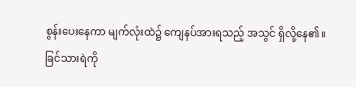စွန်းပေးနေကာ မျက်လုံးထဲ၌ ကျေနပ်အားရသည့် အသွင် ရှိလို့နေ၏။
ခြင်သားရဲကို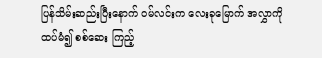ပြန်သိမ်းဆည်းပြီးနောက် ဝမ်လင်းက လေးခုမြောက် အလွှာကို ထပ်မံ၍ စစ်ဆေး ကြည့်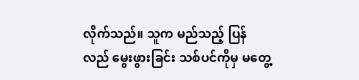လိုက်သည်။ သူက မည်သည့် ပြန်လည် မွေးဖွားခြင်း သစ်ပင်ကိုမှ မတွေ့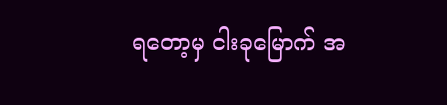ရတော့မှ ငါးခုမြောက် အ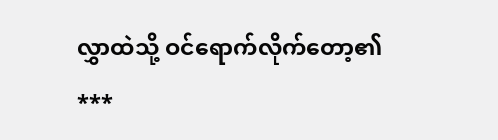လွှာထဲသို့ ဝင်ရောက်လိုက်တော့၏
***